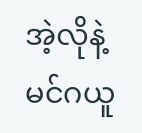အဲ့လိုနဲ့မင်ဂယူ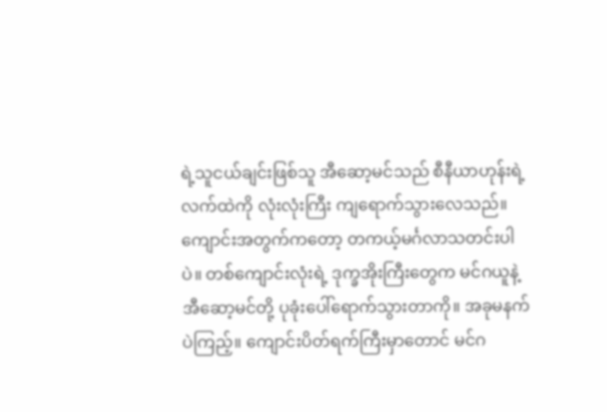ရဲ့သူငယ်ချင်းဖြစ်သူ အီဆော့မင်သည် စီနီယာဟုန်းရဲ့ လက်ထဲကို လုံးလုံးကြီး ကျရောက်သွားလေသည်။ ကျောင်းအတွက်ကတော့ တကယ့်မင်္ဂလာသတင်းပါပဲ။ တစ်ကျောင်းလုံးရဲ့ ဒုက္ခအိုးကြီးတွေက မင်ဂယူနဲ့ အီဆော့မင်တို့ ပုခုံးပေါ်ရောက်သွားတာကို။ အခုမနက်ပဲကြည့်။ ကျောင်းပိတ်ရက်ကြီးမှာတောင် မင်ဂ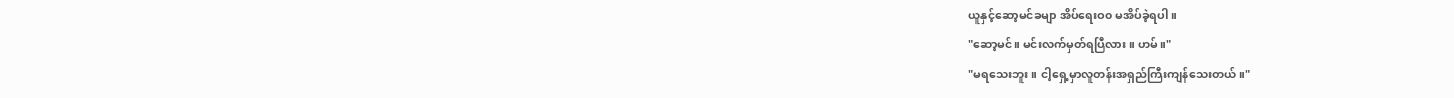ယူနှင့်ဆော့မင်ခမျာ အိပ်ရေးဝ၀ မအိပ်ခဲ့ရပါ။
"ဆော့မင်။ မင်းလက်မှတ်ရပြီလား။ ဟမ်။"
"မရသေးဘူး။ ငါ့ရှေ့မှာလူတန်းအရှည်ကြီးကျန်သေးတယ်။"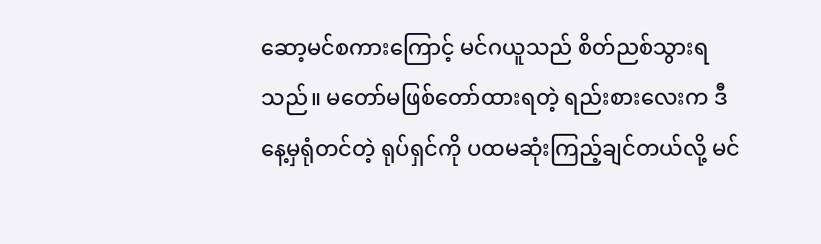ဆော့မင်စကားကြောင့် မင်ဂယူသည် စိတ်ညစ်သွားရသည်။ မတော်မဖြစ်တော်ထားရတဲ့ ရည်းစားလေးက ဒီနေ့မှရုံတင်တဲ့ ရုပ်ရှင်ကို ပထမဆုံးကြည့်ချင်တယ်လို့ မင်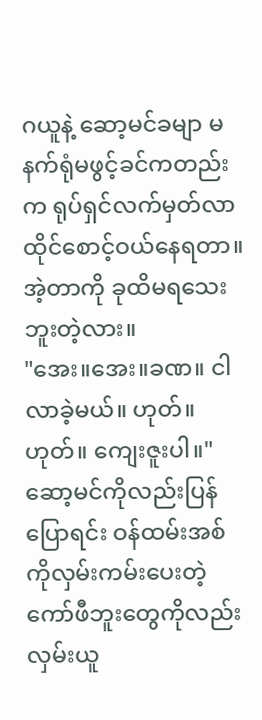ဂယူနဲ့ ဆော့မင်ခမျာ မနက်ရုံမဖွင့်ခင်ကတည်းက ရုပ်ရှင်လက်မှတ်လာထိုင်စောင့်ဝယ်နေရတာ။ အဲ့တာကို ခုထိမရသေးဘူးတဲ့လား။
"အေး။အေး။ခဏ။ ငါလာခဲ့မယ်။ ဟုတ်။ဟုတ်။ ကျေးဇူးပါ။"
ဆော့မင်ကိုလည်းပြန်ပြောရင်း ဝန်ထမ်းအစ်ကိုလှမ်းကမ်းပေးတဲ့ ကော်ဖီဘူးတွေကိုလည်းလှမ်းယူ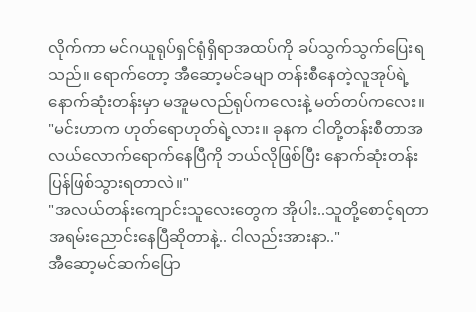လိုက်ကာ မင်ဂယူရုပ်ရှင်ရုံရှိရာအထပ်ကို ခပ်သွက်သွက်ပြေးရသည်။ ရောက်တော့ အီဆော့မင်ခမျာ တန်းစီနေတဲ့လူအုပ်ရဲ့နောက်ဆုံးတန်းမှာ မအူမလည်ရုပ်ကလေးနဲ့ မတ်တပ်ကလေး။
"မင်းဟာက ဟုတ်ရောဟုတ်ရဲ့လား။ ခုနက ငါတို့တန်းစီတာအလယ်လောက်ရောက်နေပြီကို ဘယ်လိုဖြစ်ပြီး နောက်ဆုံးတန်းပြန်ဖြစ်သွားရတာလဲ။"
"အလယ်တန်းကျောင်းသူလေးတွေက အိုပါး..သူတို့စောင့်ရတာအရမ်းညောင်းနေပြီဆိုတာနဲ့.. ငါလည်းအားနာ.."
အီဆော့မင်ဆက်ပြော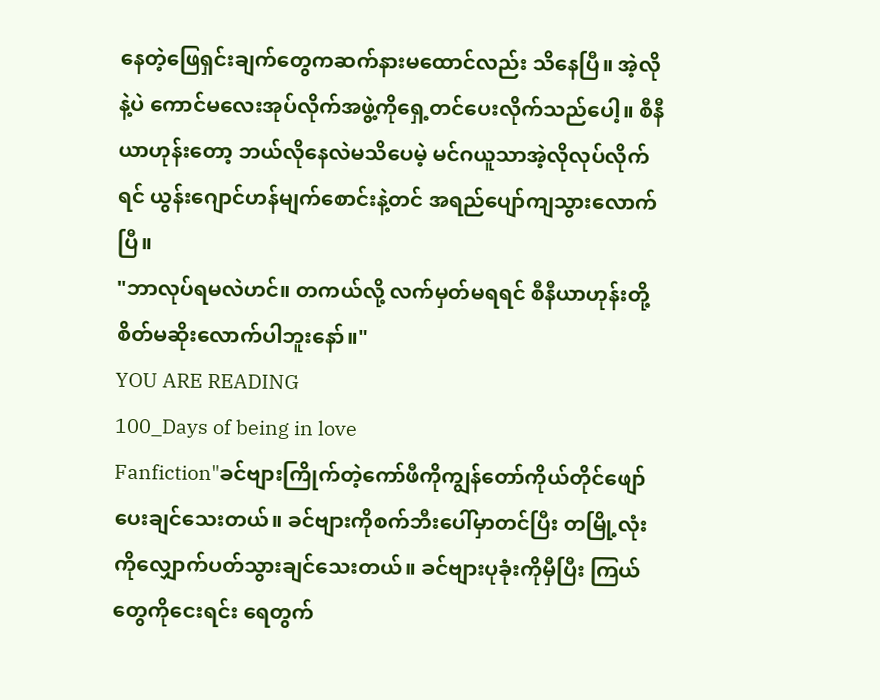နေတဲ့ဖြေရှင်းချက်တွေကဆက်နားမထောင်လည်း သိနေပြီ။ အဲ့လိုနဲ့ပဲ ကောင်မလေးအုပ်လိုက်အဖွဲ့ကိုရှေ့တင်ပေးလိုက်သည်ပေါ့။ စီနီယာဟုန်းတော့ ဘယ်လိုနေလဲမသိပေမဲ့ မင်ဂယူသာအဲ့လိုလုပ်လိုက်ရင် ယွန်းဂျောင်ဟန်မျက်စောင်းနဲ့တင် အရည်ပျော်ကျသွားလောက်ပြီ။
"ဘာလုပ်ရမလဲဟင်။ တကယ်လို့ လက်မှတ်မရရင် စီနီယာဟုန်းတို့ စိတ်မဆိုးလောက်ပါဘူးနော်။"
YOU ARE READING
100_Days of being in love
Fanfiction"ခင်ဗျားကြိုက်တဲ့ကော်ဖီကိုကျွန်တော်ကိုယ်တိုင်ဖျော်ပေးချင်သေးတယ်။ ခင်ဗျားကိုစက်ဘီးပေါ်မှာတင်ပြီး တမြို့လုံးကိုလျှောက်ပတ်သွားချင်သေးတယ်။ ခင်ဗျားပုခုံးကိုမှီပြီး ကြယ်တွေကိုငေးရင်း ရေတွက်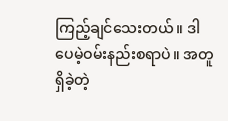ကြည့်ချင်သေးတယ်။ ဒါပေမဲ့ဝမ်းနည်းစရာပဲ။ အတူရှိခဲ့တဲ့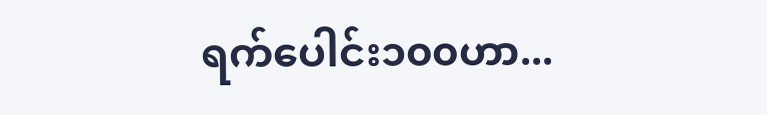ရက်ပေါင်း၁၀၀ဟာ...